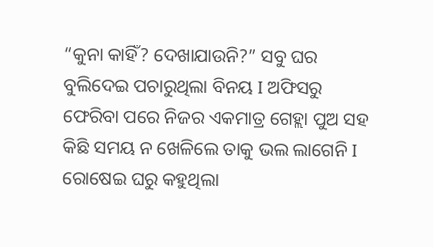“କୁନା କାହିଁ? ଦେଖାଯାଉନି?” ସବୁ ଘର ବୁଲିଦେଇ ପଚାରୁଥିଲା ବିନୟ I ଅଫିସରୁ ଫେରିବା ପରେ ନିଜର ଏକମାତ୍ର ଗେହ୍ଲା ପୁଅ ସହ କିଛି ସମୟ ନ ଖେଳିଲେ ତାକୁ ଭଲ ଲାଗେନି I ରୋଷେଇ ଘରୁ କହୁଥିଲା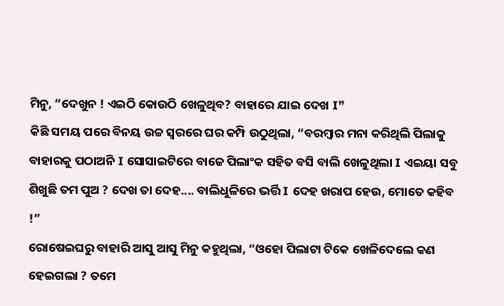ମିନୁ, “ଦେଖୁନ ! ଏଇଠି କୋଉଠି ଖେଳୁଥିବ? ବାହାରେ ଯାଇ ଦେଖ I”
କିଛି ସମୟ ପରେ ବିନୟ ଉଚ୍ଚ ସ୍ୱରରେ ଘର କମ୍ପି ଉଠୁଥିଲା, “ବରମ୍ବାର ମନା କରିଥିଲି ପିଲାକୁ ବାହାରକୁ ପଠାଅନି I ସୋସାଇଟିରେ ବାଜେ ପିଲାଂକ ସହିତ ବସି ବାଲି ଖେଳୁଥିଲା I ଏଇୟା ସବୁ ଶିଖୁଛି ତମ ପୁଅ ? ଦେଖ ତା ଦେହ.... ବାଲିଧୁଳିରେ ଭର୍ତ୍ତି I ଦେହ ଖରାପ ହେଉ, ମୋତେ କହିବ !”
ରୋଷେଇଘରୁ ବାହାରି ଆସୁ ଆସୁ ମିନୁ କହୁଥିଲା, “ଓହୋ ପିଲାଟା ଟିକେ ଖେଳିଦେଲେ କଣ ହେଇଗଲା ? ତମେ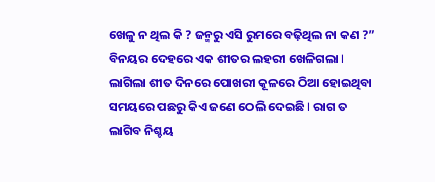ଖେଳୁ ନ ଥିଲ କି ? ଜନ୍ମରୁ ଏସି ରୁମରେ ବଢ଼ିଥିଲ ନା କଣ ?” ବିନୟର ଦେହରେ ଏକ ଶୀତର ଲହରୀ ଖେଳିଗଲା I ଲାଗିଲା ଶୀତ ଦିନରେ ପୋଖରୀ କୂଳରେ ଠିଆ ହୋଇଥିବା ସମୟରେ ପଛରୁ କିଏ ଜଣେ ଠେଲି ଦେଇଛି I ରାଗ ତ ଲାଗିବ ନିଶ୍ଚୟ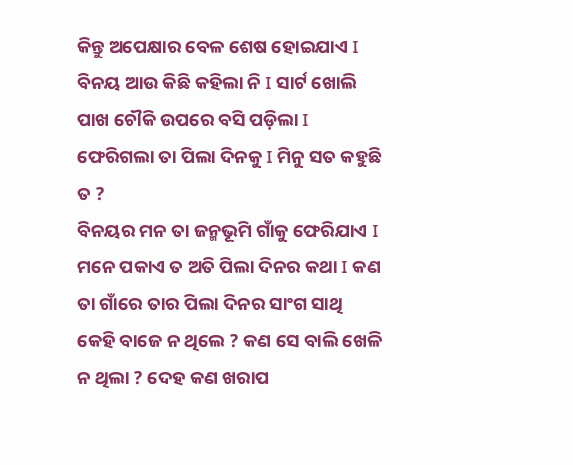କିନ୍ତୁ ଅପେକ୍ଷାର ବେଳ ଶେଷ ହୋଇଯାଏ I ବିନୟ ଆଉ କିଛି କହିଲା ନି I ସାର୍ଟ ଖୋଲି ପାଖ ଚୌକି ଉପରେ ବସି ପଡ଼ିଲା I ଫେରିଗଲା ତା ପିଲା ଦିନକୁ I ମିନୁ ସତ କହୁଛି ତ ?
ବିନୟର ମନ ତା ଜନ୍ମଭୂମି ଗାଁକୁ ଫେରିଯାଏ I ମନେ ପକାଏ ତ ଅତି ପିଲା ଦିନର କଥା I କଣ ତା ଗାଁରେ ତାର ପିଲା ଦିନର ସାଂଗ ସାଥି କେହି ବାଜେ ନ ଥିଲେ ? କଣ ସେ ବାଲି ଖେଳି ନ ଥିଲା ? ଦେହ କଣ ଖରାପ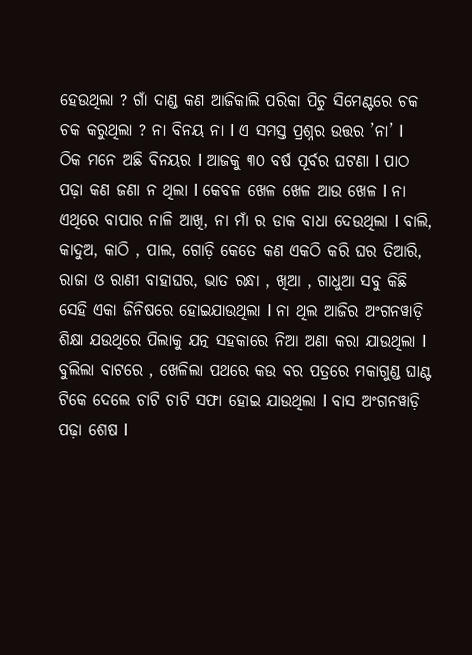ହେଉଥିଲା ? ଗାଁ ଦାଣ୍ଡ କଣ ଆଜିକାଲି ପରିକା ପିଚୁ ସିମେଣ୍ଟରେ ଚକ ଚକ କରୁଥିଲା ? ନା ବିନୟ ନା I ଏ ସମସ୍ତ ପ୍ରଶ୍ନର ଉତ୍ତର ’ନା’ I
ଠିକ ମନେ ଅଛି ବିନୟର I ଆଜକୁ ୩୦ ବର୍ଷ ପୂର୍ବର ଘଟଣା I ପାଠ ପଢ଼ା କଣ ଜଣା ନ ଥିଲା I କେବଳ ଖେଳ ଖେଳ ଆଉ ଖେଳ I ନା ଏଥିରେ ବାପାର ନାଳି ଆଖି, ନା ମାଁ ର ଡାକ ବାଧା ଦେଉଥିଲା I ବାଲି, କାଦୁଅ, କାଠି , ପାଲ, ଗୋଡ଼ି କେତେ କଣ ଏକଠି କରି ଘର ତିଆରି, ରାଜା ଓ ରାଣୀ ବାହାଘର, ଭାତ ରନ୍ଧା , ଖିଆ , ଗାଧୁଆ ସବୁ କିଛି ସେହି ଏକା ଜିନିଷରେ ହୋଇଯାଉଥିଲା I ନା ଥିଲ ଆଜିର ଅଂଗନୱାଡ଼ି ଶିକ୍ଷା ଯଉଥିରେ ପିଲାକୁ ଯତ୍ନ ସହକାରେ ନିଆ ଅଣା କରା ଯାଉଥିଲା I ବୁଲିଲା ବାଟରେ , ଖେଳିଲା ପଥରେ କଉ ବର ପତ୍ରରେ ମକାଗୁଣ୍ଡ ଘାଣ୍ଟ ଟିକେ ଦେଲେ ଚାଟି ଚାଟି ସଫା ହୋଇ ଯାଉଥିଲା I ବାସ ଅଂଗନୱାଡ଼ି ପଢ଼ା ଶେଷ I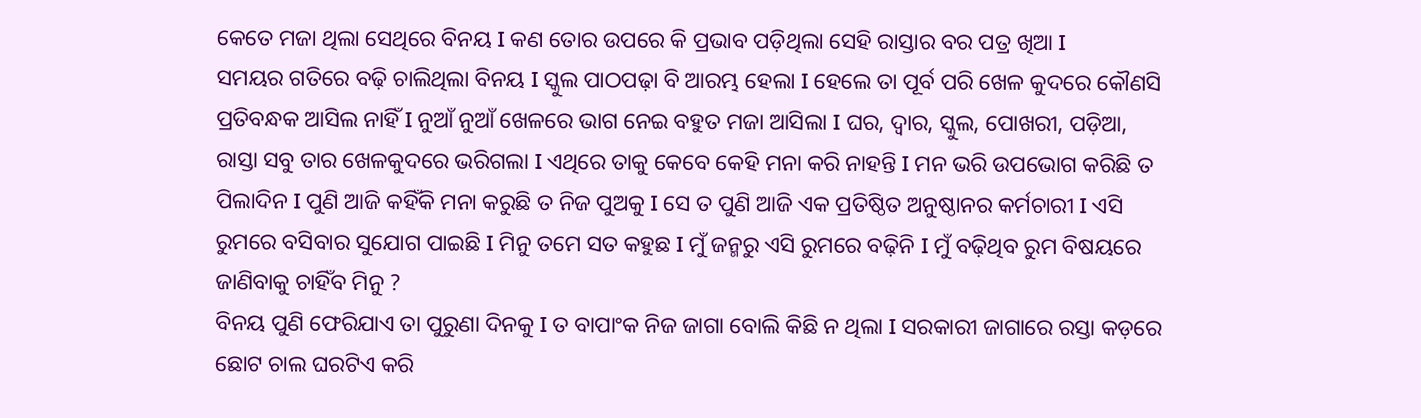କେତେ ମଜା ଥିଲା ସେଥିରେ ବିନୟ I କଣ ତୋର ଉପରେ କି ପ୍ରଭାବ ପଡ଼ିଥିଲା ସେହି ରାସ୍ତାର ବର ପତ୍ର ଖିଆ I
ସମୟର ଗତିରେ ବଢ଼ି ଚାଲିଥିଲା ବିନୟ I ସ୍କୁଲ ପାଠପଢ଼ା ବି ଆରମ୍ଭ ହେଲା I ହେଲେ ତା ପୂର୍ବ ପରି ଖେଳ କୁଦରେ କୌଣସି ପ୍ରତିବନ୍ଧକ ଆସିଲ ନାହିଁ I ନୁଆଁ ନୁଆଁ ଖେଳରେ ଭାଗ ନେଇ ବହୁତ ମଜା ଆସିଲା I ଘର, ଦ୍ୱାର, ସ୍କୁଲ, ପୋଖରୀ, ପଡ଼ିଆ, ରାସ୍ତା ସବୁ ତାର ଖେଳକୁଦରେ ଭରିଗଲା I ଏଥିରେ ତାକୁ କେବେ କେହି ମନା କରି ନାହନ୍ତି I ମନ ଭରି ଉପଭୋଗ କରିଛି ତ ପିଲାଦିନ I ପୁଣି ଆଜି କହିଁକି ମନା କରୁଛି ତ ନିଜ ପୁଅକୁ I ସେ ତ ପୁଣି ଆଜି ଏକ ପ୍ରତିଷ୍ଠିତ ଅନୁଷ୍ଠାନର କର୍ମଚାରୀ I ଏସି ରୁମରେ ବସିବାର ସୁଯୋଗ ପାଇଛି I ମିନୁ ତମେ ସତ କହୁଛ I ମୁଁ ଜନ୍ମରୁ ଏସି ରୁମରେ ବଢ଼ିନି I ମୁଁ ବଢ଼ିଥିବ ରୁମ ବିଷୟରେ ଜାଣିବାକୁ ଚାହିଁବ ମିନୁ ?
ବିନୟ ପୁଣି ଫେରିଯାଏ ତା ପୁରୁଣା ଦିନକୁ I ତ ବାପାଂକ ନିଜ ଜାଗା ବୋଲି କିଛି ନ ଥିଲା I ସରକାରୀ ଜାଗାରେ ରସ୍ତା କଡ଼ରେ ଛୋଟ ଚାଲ ଘରଟିଏ କରି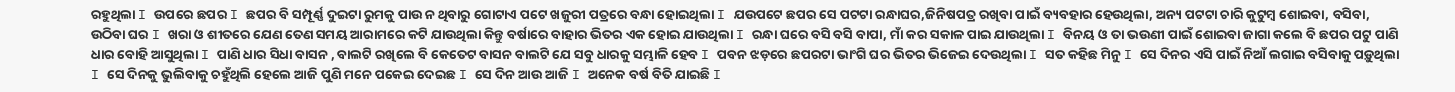ରହୁଥିଲା I ଉପରେ ଛପର I ଛପର ବି ସମ୍ପୂର୍ଣ୍ଣ ଦୁଇଟା ରୁମକୁ ପାଉ ନ ଥିବାରୁ ଗୋଟାଏ ପଟେ ଖଜୁରୀ ପତ୍ରରେ ବନ୍ଧା ହୋଇଥିଲା I ଯଉପଟେ ଛପର ସେ ପଟଟା ରନ୍ଧାଘର,ଜିନିଷପତ୍ର ରଖିବା ପାଇଁ ବ୍ୟବହାର ହେଉଥିଲା, ଅନ୍ୟ ପଟଟା ଚାରି କୁଟୁମ୍ବ ଶୋଇବା, ବସିବା, ଉଠିବା ଘର I ଖରା ଓ ଶୀତରେ ଯେଣ ତେଣ ସମୟ ଆରାମରେ କଟି ଯାଉଥିଲା କିନ୍ତୁ ବର୍ଷାରେ ବାହାର ଭିତର ଏକ ହୋଇ ଯାଉଥିଲା I ରନ୍ଧା ଘରେ ବସି ବସି ବାପା, ମାଁ କର ସକାଳ ପାଇ ଯାଉଥିଲା I ବିନୟ ଓ ତା ଭଉଣୀ ପାଇଁ ଶୋଇବା ଜାଗା କଲେ ବି ଛପର ପଟୁ ପାଣି ଧାର ବୋହି ଆସୁଥିଲା I ପାଣି ଧାର ସିଧା ବାସନ , ବାଲଟି ରଖିଲେ ବି କେତେଟ ବାସନ ବାଲଟି ଯେ ସବୁ ଧାରକୁ ସମ୍ଭାଳି ହେବ I ପବନ ଝଡ଼ରେ ଛପରଟା ଭାଂଗି ଘର ଭିତର ଭିଜେଇ ଦେଉଥିଲା I ସତ କହିଛ ମିନୁ I ସେ ଦିନର ଏସି ପାଇଁ ନିଆଁ ଲଗାଇ ବସିବାକୁ ପଡ଼ୁଥିଲା I ସେ ଦିନକୁ ଭୁଲିବାକୁ ଚହୁଁଥିଲି ହେଲେ ଆଜି ପୁଣି ମନେ ପକେଇ ଦେଇଛ I ସେ ଦିନ ଆଉ ଆଜି I ଅନେକ ବର୍ଷ ବିତି ଯାଇଛି I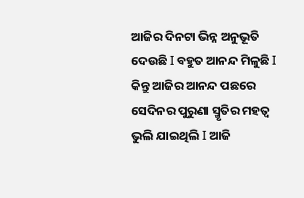ଆଜିର ଦିନଟା ଭିନ୍ନ ଅନୁଭୂତି ଦେଉଛି I ବହୁତ ଆନନ୍ଦ ମିଳୁଛି I କିନ୍ତୁ ଆଜିର ଆନନ୍ଦ ପଛରେ ସେଦିନର ପୁରୁଣା ସ୍ମୃତିର ମହତ୍ୱ ଭୁଲି ଯାଇଥିଲି I ଆଜି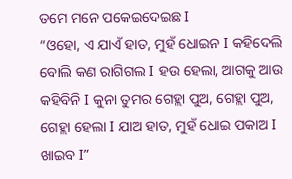ତମେ ମନେ ପକେଇଦେଇଛ I
“ଓହୋ, ଏ ଯାଏଁ ହାତ, ମୁହଁ ଧୋଇନ I କହିଦେଲି ବୋଲି କଣ ରାଗିଗଲ I ହଉ ହେଲା, ଆଗକୁ ଆଉ କହିବିନି I କୁନା ତୁମର ଗେହ୍ଲା ପୁଅ, ଗେହ୍ଲା ପୁଅ, ଗେହ୍ଲା ହେଲା I ଯାଅ ହାତ, ମୁହଁ ଧୋଇ ପକାଅ I ଖାଇବ I”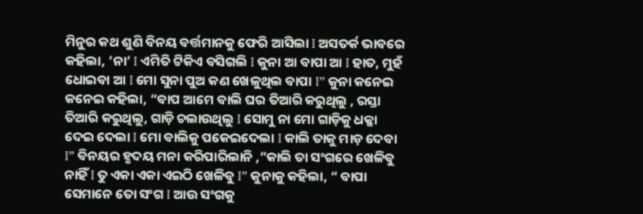ମିନୁର କଥ ଶୁଣି ବିନୟ ବର୍ତ୍ତମାନକୁ ଫେରି ଆସିଲା I ଅସତର୍କ ଭାବରେ କହିଲା, ’ନା’ I ଏମିତି ଟିକିଏ ବସିଗଲି I କୁନା ଆ ବାପା ଆ I ହାତ, ମୁହଁ ଧୋଇବା ଆ I ମୋ ସୁନା ପୁଅ କଣ ଖେଳୁଥିଲ ବାପା I” କୁନା କନେଇ କନେଇ କହିଲା, “ବାପ ଆମେ ବାଲି ଘର ତିଆରି କରୁଥିଲୁ , ରସ୍ତା ତିଆରି କରୁଥିଲୁ, ଗାଡ଼ି ଚଲାଉଥିଲୁ I ସୋମୁ ନା ମୋ ଗାଡ଼ିକୁ ଧକ୍କା ଦେଇ ଦେଲା I ମୋ ବାଲିକୁ ପକେଇଦେଲା I କାଲି ତାକୁ ମାଡ଼ ଦେବା I” ବିନୟର ହୃଦୟ ମନା କରିପାରିଲାନି ,”କାଲି ତା ସଂଗରେ ଖେଳିବୁ ନାହିଁ I ତୁ ଏକା ଏକା ଏଇଠି ଖେଳିବୁ I” କୁନାକୁ କହିଲା, “ ବାପା ସେମାନେ ତୋ ସଂଗ I ଆଉ ସଂଗକୁ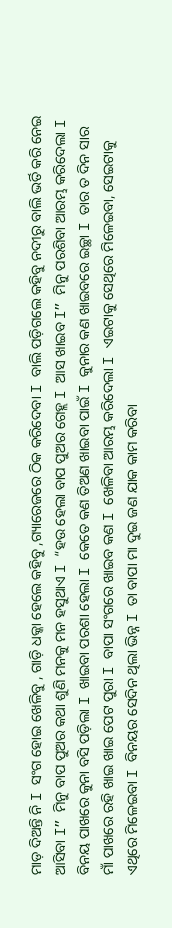ମାଡ଼ ଦିଅନ୍ତି ନି I ସଂଗ ହୋଇ ଖେଳିବୁ , ଗାଡ଼ି ଧକ୍କା ହେଲେ କହିବୁ ,ଗ୍ୟାରେଜରେ ଠିକ କରିଦେବା I ବାଲି ପଡ଼ିଗଲେ କହିବୁ ନଦୀରୁ ବାଲି ଭର୍ତି କରି ନେଇ ଆସିବା I” ମିନୁ ବାପ ପୁଅର କଥା ଶୁଣି ମନକୁ ମନ ହସୁଥାଏ I “ହଉ ହେଲା ବାପ ପୁଅର ଗେହ୍ଲ I ଆସ ଖାଇବ I” ମିନୁ ପରଶିବା ଆରମ୍ଭ କରିଦେଲା I
ବିନୟ ପାଖରେ କୁନା ବସି ପଡ଼ିଲା I ଖାଇବା ପରଶା ହେଲା I କେତେ କଣ ତିଅଣ ଖାଇବା ପାଇଁ I କୁନାର କଣ ଖାଇବରେ ଇଚ୍ଛା I ତାର ତ ଦିନ ସାର ମାଁ ପାଖରେ ରହି ଖାଇ ଖାଇ ପେଟ ପୁରା I ବାପା ସଂଗରେ ଖାଇବ କଣ I ଖେଳିବା ଆରମ୍ଭ କରିଦେଲା I ଏଇଟାକୁ ସେଥିରେ ମିଳେଇବା, ସେଇଟାକୁ ଏଥିରେ ମିଳେଇବା I ବିନୟର ସେଦିନ ଥିଲା ଭିନ୍ନ I ତା ବାପା ମା ଦୁଇ ଜଣ ଯାକ କାମ କରିବା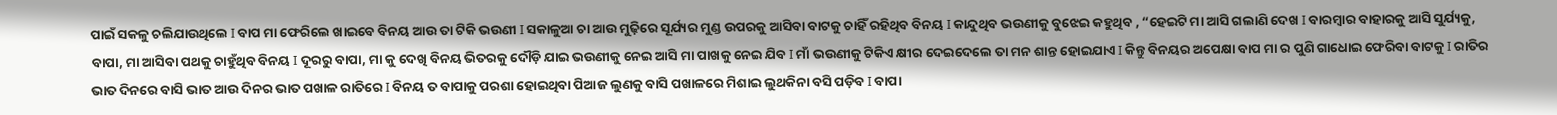ପାଇଁ ସକଳୁ ଚଲିଯାଉଥିଲେ I ବାପ ମା ଫେରିଲେ ଖାଇବେ ବିନୟ ଆଉ ତା ଟିକି ଭଉଣୀ I ସକାଳୁଆ ଚା ଆଉ ମୁଢ଼ିରେ ସୂର୍ଯ୍ୟର ମୁଣ୍ଡ ଉପରକୁ ଆସିବା ବାଟକୁ ଚାହିଁ ରହିଥିବ ବିନୟ I କାନ୍ଦୁଥିବ ଭଉଣୀକୁ ବୁଝେଇ କହୁଥିବ , “ହେଇଟି ମା ଆସି ଗଲାଣି ଦେଖ I ବାରମ୍ବାର ବାହାରକୁ ଆସି ସୁର୍ଯ୍ୟକୁ, ବାପା, ମା ଆସିବା ପଥକୁ ଚାହୁଁଥିବ ବିନୟ I ଦୂରରୁ ବାପା, ମା କୁ ଦେଖି ବିନୟ ଭିତରକୁ ଦୌଡ଼ି ଯାଇ ଭଉଣୀକୁ ନେଇ ଆସି ମା ପାଖକୁ ନେଇ ଯିବ I ମାଁ ଭଉଣୀକୁ ଟିକିଏ କ୍ଷୀର ଦେଇଦେଲେ ତା ମନ ଶାନ୍ତ ହୋଇଯାଏ I କିନ୍ତୁ ବିନୟର ଅପେକ୍ଷା ବାପ ମା ର ପୁଣି ଗାଧୋଇ ଫେରିବା ବାଟକୁ I ରାତିର ଭାତ ଦିନରେ ବାସି ଭାତ ଆଉ ଦିନର ଭାତ ପଖାଳ ରାତିରେ I ବିନୟ ତ ବାପାକୁ ପରଶା ହୋଇଥିବା ପିଆଜ ଲୁଣକୁ ବାସି ପଖାଳରେ ମିଶାଇ ଲୁଥକିନା ବସି ପଡ଼ିବ I ବାପା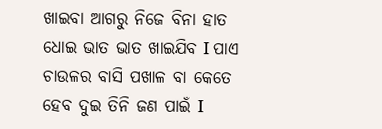ଖାଇବା ଆଗରୁ ନିଜେ ବିନା ହାତ ଧୋଇ ଭାତ ଭାତ ଖାଇଯିବ I ପାଏ ଚାଉଳର ବାସି ପଖାଳ ବା କେତେ ହେବ ଦୁଇ ତିନି ଜଣ ପାଇଁ I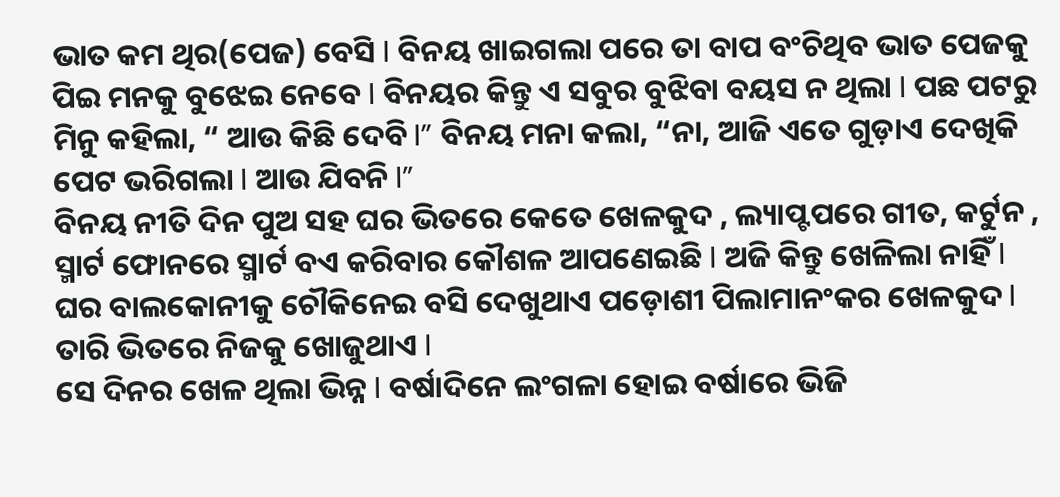ଭାତ କମ ଥିର(ପେଜ) ବେସି I ବିନୟ ଖାଇଗଲା ପରେ ତା ବାପ ବଂଚିଥିବ ଭାତ ପେଜକୁ ପିଇ ମନକୁ ବୁଝେଇ ନେବେ I ବିନୟର କିନ୍ତୁ ଏ ସବୁର ବୁଝିବା ବୟସ ନ ଥିଲା I ପଛ ପଟରୁ ମିନୁ କହିଲା, “ ଆଉ କିଛି ଦେବି I” ବିନୟ ମନା କଲା, “ନା, ଆଜି ଏତେ ଗୁଡ଼ାଏ ଦେଖିକି ପେଟ ଭରିଗଲା I ଆଉ ଯିବନି I”
ବିନୟ ନୀତି ଦିନ ପୁଅ ସହ ଘର ଭିତରେ କେତେ ଖେଳକୁଦ , ଲ୍ୟାପ୍ଟପରେ ଗୀତ, କର୍ଟୁନ , ସ୍ମାର୍ଟ ଫୋନରେ ସ୍ମାର୍ଟ ବଏ କରିବାର କୌଶଳ ଆପଣେଇଛି I ଅଜି କିନ୍ତୁ ଖେଳିଲା ନାହିଁ I ଘର ବାଲକୋନୀକୁ ଚୌକିନେଇ ବସି ଦେଖୁଥାଏ ପଡ଼ୋଶୀ ପିଲାମାନଂକର ଖେଳକୁଦ I ତାରି ଭିତରେ ନିଜକୁ ଖୋଜୁଥାଏ I
ସେ ଦିନର ଖେଳ ଥିଲା ଭିନ୍ନ I ବର୍ଷାଦିନେ ଲଂଗଳା ହୋଇ ବର୍ଷାରେ ଭିଜି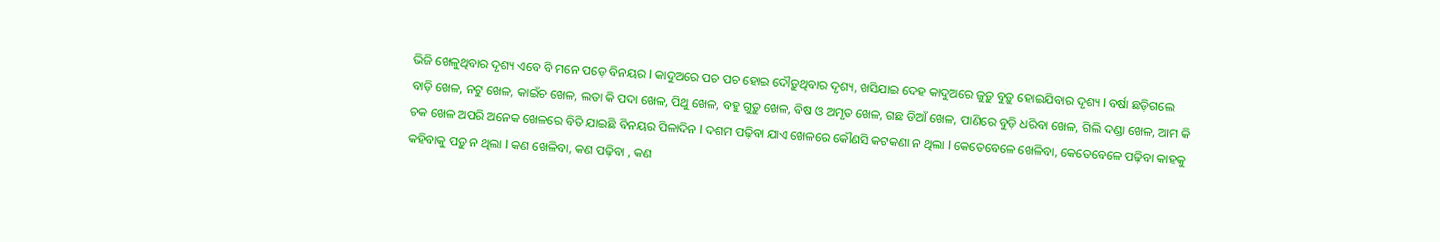ଭିଜି ଖେଳୁଥିବାର ଦୃଶ୍ୟ ଏବେ ବି ମନେ ପଡ଼େ ବିନୟର I କାଦୁଅରେ ପଚ ପଚ ହୋଇ ଦୌଡ଼ୁଥିବାର ଦୃଶ୍ୟ, ଖସିଯାଇ ଦେହ କାଦୁଅରେ ଜୁଡ଼ୁ ବୁଡ଼ୁ ହୋଇଯିବାର ଦୃଶ୍ୟ I ବର୍ଷା ଛଡ଼ିଗଲେ ବାଡ଼ି ଖେଳ, ନଟୁ ଖେଳ, କାଇଁଚ ଖେଳ, ଲତା କି ପଦା ଖେଳ, ପିଥୁ ଖେଳ, ବହୁ ଗୁଡ଼ୁ ଖେଳ, ବିଷ ଓ ଅମୃତ ଖେଳ, ଗଛ ଡିଆଁ ଖେଳ, ପାଣିରେ ବୁଡ଼ି ଧରିବା ଖେଳ, ଗିଲି ଦଣ୍ଡା ଖେଳ, ଆମ କି ଚକ ଖେଳ ଅପରି ଅନେକ ଖେଳରେ ବିତି ଯାଇଛି ବିନୟର ପିଳାଦିନ I ଦଶମ ପଢ଼ିବା ଯାଏ ଖେଳରେ କୌଣସି କଟକଣା ନ ଥିଲା I କେତେବେଳେ ଖେଳିବା, କେତେବେଳେ ପଢ଼ିବା କାହକୁ କହିବାକୁ ପଡ଼ୁ ନ ଥିଲା I କଣ ଖେଳିବା, କଣ ପଢ଼ିବା , କଣ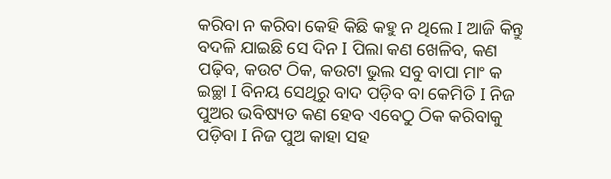କରିବା ନ କରିବା କେହି କିଛି କହୁ ନ ଥିଲେ I ଆଜି କିନ୍ତୁ ବଦଳି ଯାଇଛି ସେ ଦିନ I ପିଲା କଣ ଖେଳିବ, କଣ ପଢ଼ିବ, କଉଟ ଠିକ, କଉଟା ଭୁଲ ସବୁ ବାପା ମାଂ କ ଇଚ୍ଛା I ବିନୟ ସେଥିରୁ ବାଦ ପଡ଼ିବ ବା କେମିତି I ନିଜ ପୁଅର ଭବିଷ୍ୟତ କଣ ହେବ ଏବେଠୁ ଠିକ କରିବାକୁ ପଡ଼ିବା I ନିଜ ପୁଅ କାହା ସହ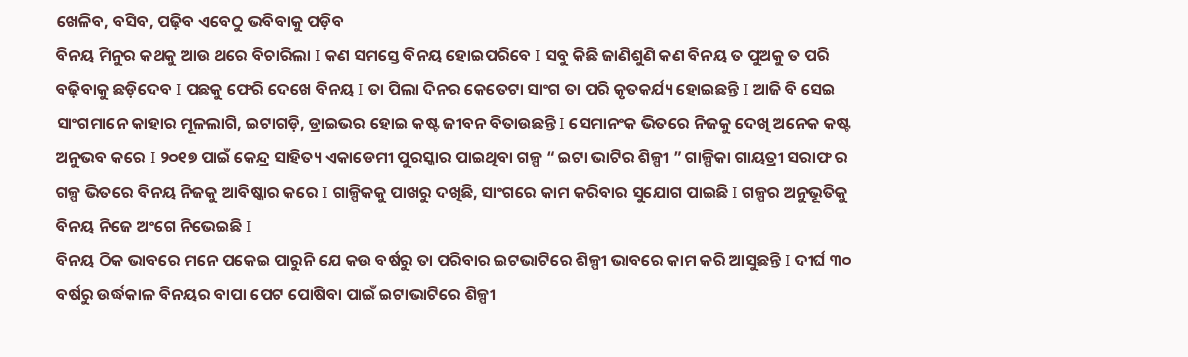ଖେଳିବ, ବସିବ, ପଢ଼ିବ ଏବେଠୁ ଭବିବାକୁ ପଡ଼ିବ
ବିନୟ ମିନୁର କଥକୁ ଆଉ ଥରେ ବିଚାରିଲା I କଣ ସମସ୍ତେ ବିନୟ ହୋଇପରିବେ I ସବୁ କିଛି ଜାଣିଶୁଣି କଣ ବିନୟ ତ ପୁଅକୁ ତ ପରି ବଢ଼ିବାକୁ ଛଡ଼ିଦେବ I ପଛକୁ ଫେରି ଦେଖେ ବିନୟ I ତା ପିଲା ଦିନର କେତେଟା ସାଂଗ ତା ପରି କୃତକର୍ଯ୍ୟ ହୋଇଛନ୍ତି I ଆଜି ବି ସେଇ ସାଂଗମାନେ କାହାର ମୂଳଲାଗି, ଇଟାଗଡ଼ି, ଡ୍ରାଇଭର ହୋଇ କଷ୍ଟ ଜୀବନ ବିତାଉଛନ୍ତି I ସେମାନଂକ ଭିତରେ ନିଜକୁ ଦେଖି ଅନେକ କଷ୍ଟ ଅନୁଭବ କରେ I ୨୦୧୭ ପାଇଁ କେନ୍ଦ୍ର ସାହିତ୍ୟ ଏକାଡେମୀ ପୁରସ୍କାର ପାଇଥିବା ଗଳ୍ପ “ ଇଟା ଭାଟିର ଶିଳ୍ପୀ ” ଗାଳ୍ପିକା ଗାୟତ୍ରୀ ସରାଫ ର ଗଳ୍ପ ଭିତରେ ବିନୟ ନିଜକୁ ଆବିଷ୍କାର କରେ I ଗାଳ୍ପିକକୁ ପାଖରୁ ଦଖିଛି, ସାଂଗରେ କାମ କରିବାର ସୁଯୋଗ ପାଇଛି I ଗଳ୍ପର ଅନୁଭୂତିକୁ ବିନୟ ନିଜେ ଅଂଗେ ନିଭେଇଛି I
ବିନୟ ଠିକ ଭାବରେ ମନେ ପକେଇ ପାରୁନି ଯେ କଉ ବର୍ଷରୁ ତା ପରିବାର ଇଟଭାଟିରେ ଶିଳ୍ପୀ ଭାବରେ କାମ କରି ଆସୁଛନ୍ତି I ଦୀର୍ଘ ୩୦ ବର୍ଷରୁ ଉର୍ଦ୍ଧକାଳ ବିନୟର ବାପା ପେଟ ପୋଷିବା ପାଇଁ ଇଟାଭାଟିରେ ଶିଳ୍ପୀ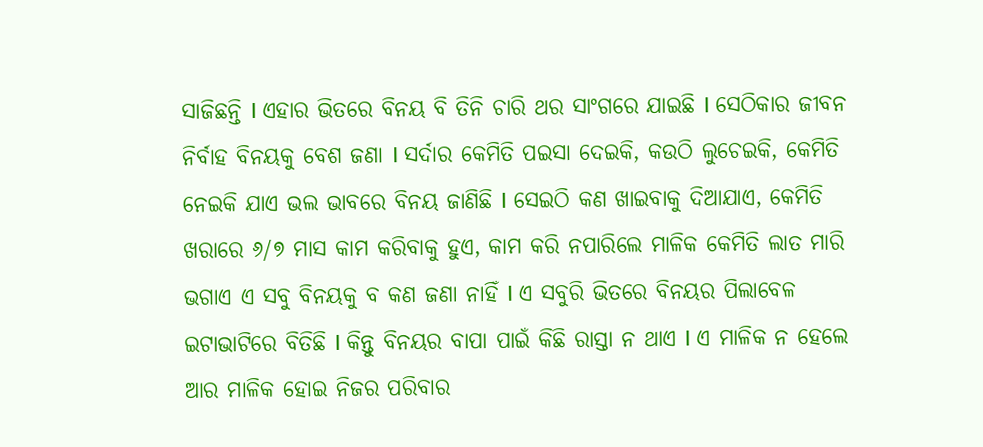ସାଜିଛନ୍ତି I ଏହାର ଭିତରେ ବିନୟ ବି ତିନି ଚାରି ଥର ସାଂଗରେ ଯାଇଛି I ସେଠିକାର ଜୀବନ ନିର୍ବାହ ବିନୟକୁ ବେଶ ଜଣା I ସର୍ଦାର କେମିତି ପଇସା ଦେଇକି, କଉଠି ଲୁଚେଇକି, କେମିତି ନେଇକି ଯାଏ ଭଲ ଭାବରେ ବିନୟ ଜାଣିଛି I ସେଇଠି କଣ ଖାଇବାକୁ ଦିଆଯାଏ, କେମିତି ଖରାରେ ୬/୭ ମାସ କାମ କରିବାକୁ ହୁଏ, କାମ କରି ନପାରିଲେ ମାଳିକ କେମିତି ଲାତ ମାରି ଭଗାଏ ଏ ସବୁ ବିନୟକୁ ବ କଣ ଜଣା ନାହିଁ I ଏ ସବୁରି ଭିତରେ ବିନୟର ପିଲାବେଳ ଇଟାଭାଟିରେ ବିତିଛି I କିନ୍ତୁ ବିନୟର ବାପା ପାଇଁ କିଛି ରାସ୍ତା ନ ଥାଏ I ଏ ମାଳିକ ନ ହେଲେ ଆର ମାଳିକ ହୋଇ ନିଜର ପରିବାର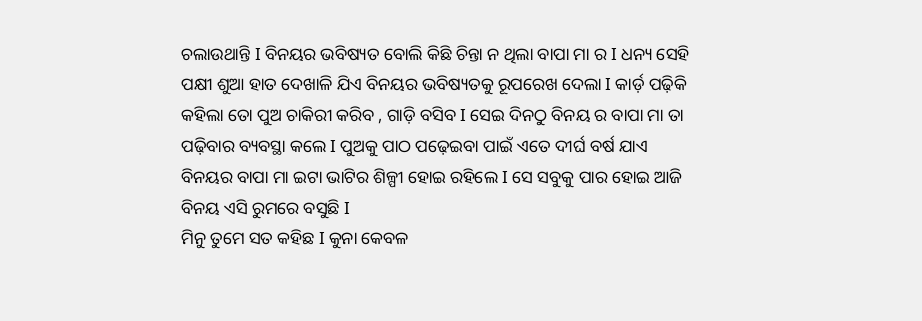ଚଲାଉଥାନ୍ତି I ବିନୟର ଭବିଷ୍ୟତ ବୋଲି କିଛି ଚିନ୍ତା ନ ଥିଲା ବାପା ମା ର I ଧନ୍ୟ ସେହି ପକ୍ଷୀ ଶୁଆ ହାତ ଦେଖାଳି ଯିଏ ବିନୟର ଭବିଷ୍ୟତକୁ ରୂପରେଖ ଦେଲା I କାର୍ଡ଼ ପଢ଼ିକି କହିଲା ତୋ ପୁଅ ଚାକିରୀ କରିବ , ଗାଡ଼ି ବସିବ I ସେଇ ଦିନଠୁ ବିନୟ ର ବାପା ମା ତା ପଢ଼ିବାର ବ୍ୟବସ୍ଥା କଲେ I ପୁଅକୁ ପାଠ ପଢ଼େଇବା ପାଇଁ ଏତେ ଦୀର୍ଘ ବର୍ଷ ଯାଏ ବିନୟର ବାପା ମା ଇଟା ଭାଟିର ଶିଳ୍ପୀ ହୋଇ ରହିଲେ I ସେ ସବୁକୁ ପାର ହୋଇ ଆଜି ବିନୟ ଏସି ରୁମରେ ବସୁଛି I
ମିନୁ ତୁମେ ସତ କହିଛ I କୁନା କେବଳ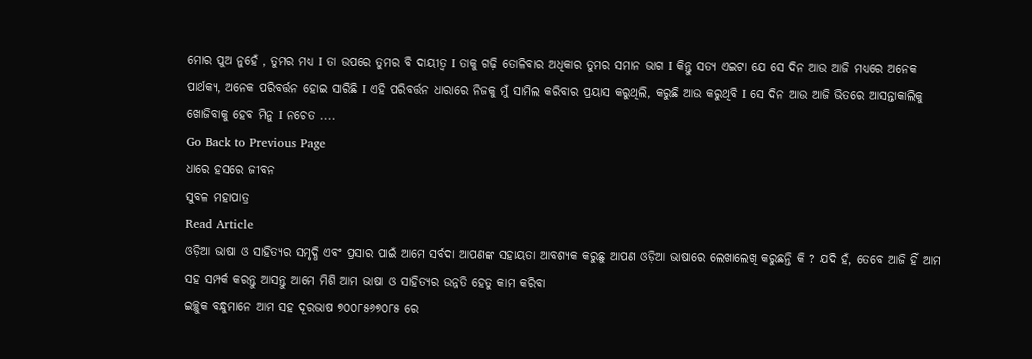ମୋର ପୁଅ ନୁହେଁ , ତୁମର ମଧ୍ୟ I ତା ଉପରେ ତୁମର ବି ଦାୟୀତ୍ୱ I ତାକୁ ଗଢ଼ି ତୋଳିବାର ଅଧିକାର ତୁମର ସମାନ ଭାଗ I କିନ୍ତୁ ସତ୍ୟ ଏଇଟା ଯେ ସେ ଦିନ ଆଉ ଆଜି ମଧ୍ୟରେ ଅନେକ ପାର୍ଥକ୍ୟ, ଅନେକ ପରିବର୍ତ୍ତନ ହୋଇ ସାରିଛି I ଏହି ପରିବର୍ତ୍ତନ ଧାରାରେ ନିଜକୁ ମୁଁ ସାମିଲ କରିବାର ପ୍ରୟାସ କରୁଥିଲି, କରୁଛି ଆଉ କରୁଥିବି I ସେ ଦିନ ଆଉ ଆଜି ଭିତରେ ଆସନ୍ତାକାଲିକୁ ଖୋଜିବାକୁ ହେବ ମିନୁ I ନଚେତ ....
Go Back to Previous Page
ଧାରେ ହସରେ ଜୀବନ
ସୁବଳ ମହାପାତ୍ର
Read Article
ଓଡ଼ିଆ ଭାଷା ଓ ସାହିତ୍ୟର ସମୃଦ୍ଧି ଏବଂ ପ୍ରସାର ପାଇଁ ଆମେ ସର୍ବଦା ଆପଣଙ୍କ ସହାୟତା ଆବଶ୍ୟକ କରୁଛୁ ଆପଣ ଓଡ଼ିଆ ଭାଷାରେ ଲେଖାଲେଖି କରୁଛନ୍ତି କି ? ଯଦି ହଁ, ତେବେ ଆଜି ହିଁ ଆମ ସହ ସମ୍ପର୍କ କରନ୍ତୁ ଆସନ୍ତୁ ଆମେ ମିଶି ଆମ ଭାଷା ଓ ସାହିତ୍ୟର ଉନ୍ନତି ହେତୁ କାମ କରିବା
ଇଚ୍ଛୁକ ବନ୍ଧୁମାନେ ଆମ ସହ ଦୂରଭାଷ ୭୦୦୮୫୬୭୦୮୫ ରେ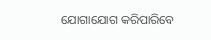ଯୋଗାଯୋଗ କରିପାରିବେ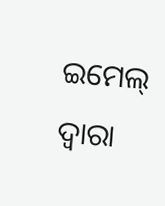ଇମେଲ୍ ଦ୍ବାରା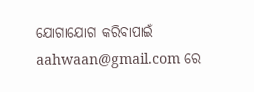ଯୋଗାଯୋଗ କରିବାପାଇଁ aahwaan@gmail.com ରେ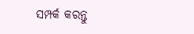ସମ୍ପର୍କ କରନ୍ତୁ